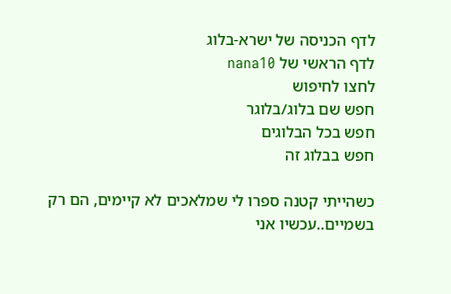לדף הכניסה של ישרא-בלוג
לדף הראשי של nana10
לחצו לחיפוש
חפש שם בלוג/בלוגר
חפש בכל הבלוגים
חפש בבלוג זה

כשהייתי קטנה ספרו לי שמלאכים לא קיימים, הם רק בשמיים..עכשיו אני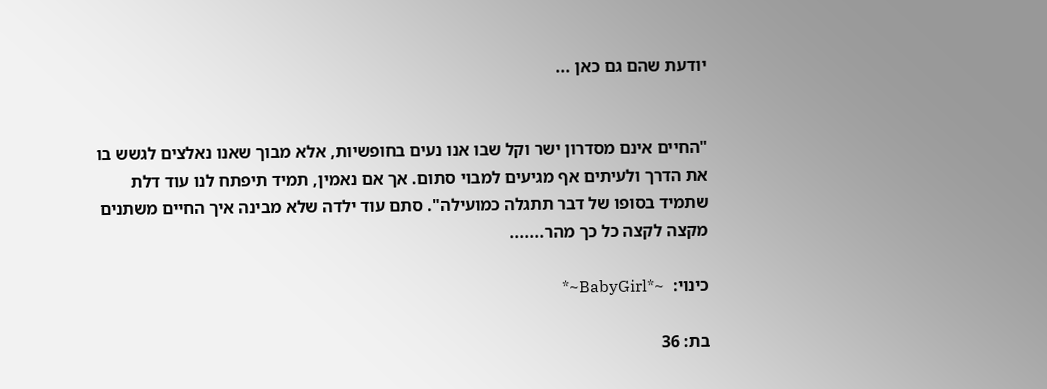יודעת שהם גם כאן ...


"החיים אינם מסדרון ישר וקל שבו אנו נעים בחופשיות, אלא מבוך שאנו נאלצים לגשש בו את הדרך ולעיתים אף מגיעים למבוי סתום. אך אם נאמין, תמיד תיפתח לנו עוד דלת שתמיד בסופו של דבר תתגלה כמועילה". סתם עוד ילדה שלא מבינה איך החיים משתנים מקצה לקצה כל כך מהר.......

כינוי:  ~*BabyGirl~*

בת: 36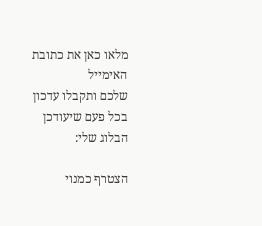מלאו כאן את כתובת האימייל
שלכם ותקבלו עדכון בכל פעם שיעודכן הבלוג שלי:

הצטרף כמנוי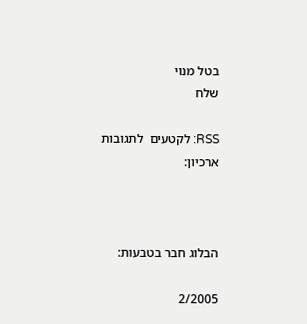בטל מנוי
שלח

RSS: לקטעים  לתגובות
ארכיון:



הבלוג חבר בטבעות:

2/2005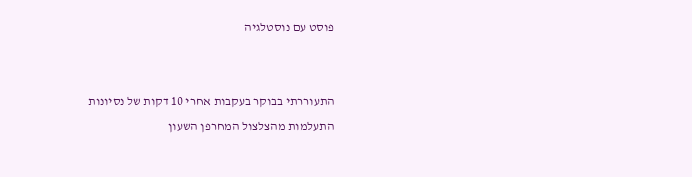פוסט עם נוסטלגיה


התעוררתי בבוקר בעקבות אחרי 10 דקות של נסיונות התעלמות מהצלצול המחרפן השעון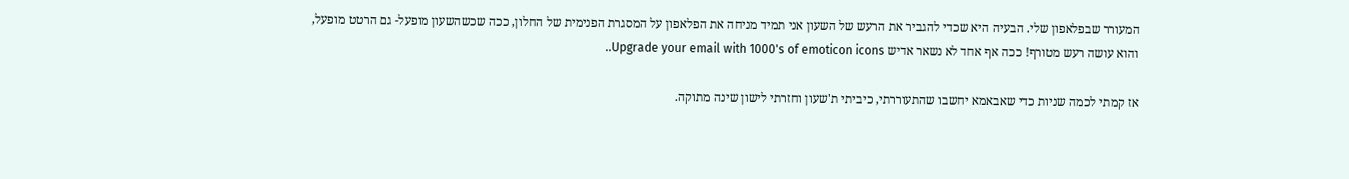המעורר שבפלאפון שלי. הבעיה היא שכדי להגביר את הרעש של השעון אני תמיד מניחה את הפלאפון על המסגרת הפנימית של החלון, ככה שכשהשעון מופעל- גם הרטט מופעל, והוא עושה רעש מטורף! ככה אף אחד לא נשאר אדיש Upgrade your email with 1000's of emoticon icons..

אז קמתי לכמה שניות כדי שאבאמא יחשבו שהתעוררתי, כיביתי ת'שעון וחזרתי לישון שינה מתוקה.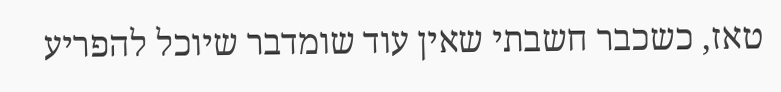טאז, כשכבר חשבתי שאין עוד שומדבר שיוכל להפריע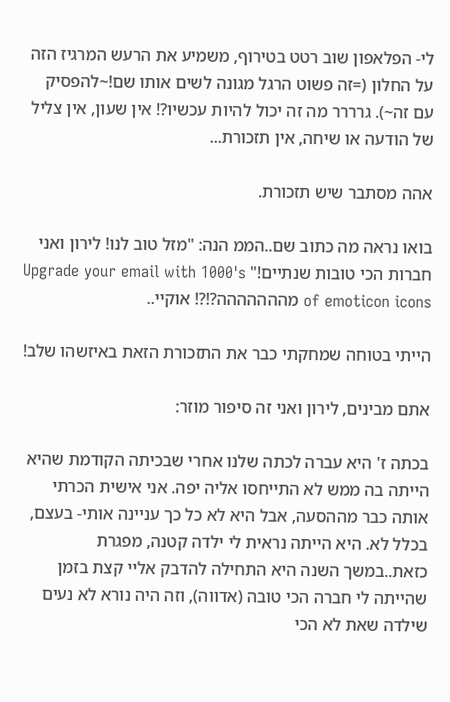לי- הפלאפון שוב רטט בטירוף, משמיע את הרעש המרגיז הזה על החלון (=זה פשוט הרגל מגונה לשים אותו שם!~להפסיק עם זה~). גרררר מה זה יכול להיות עכשיו?! אין שעון, אין צליל של הודעה או שיחה, אין תזכורת...

אהה מסתבר שיש תזכורת.

בואו נראה מה כתוב שם..הממ הנה: "מזל טוב לנו! לירון ואני חברות הכי טובות שנתיים!" Upgrade your email with 1000's of emoticon icons מההההההה?!?! אוקיי..

הייתי בטוחה שמחקתי כבר את התזכורת הזאת באיזשהו שלב!

אתם מבינים, לירון ואני זה סיפור מוזר:

בכתה ז' היא עברה לכתה שלנו אחרי שבכיתה הקודמת שהיא הייתה בה ממש לא התייחסו אליה יפה. אני אישית הכרתי אותה כבר מההסעה, אבל היא לא כל כך עניינה אותי- בעצם, בכלל לא. היא הייתה נראית לי ילדה קטנה, מפגרת כזאת..במשך השנה היא התחילה להדבק אליי קצת בזמן שהייתה לי חברה הכי טובה (אדווה), וזה היה נורא לא נעים שילדה שאת לא הכי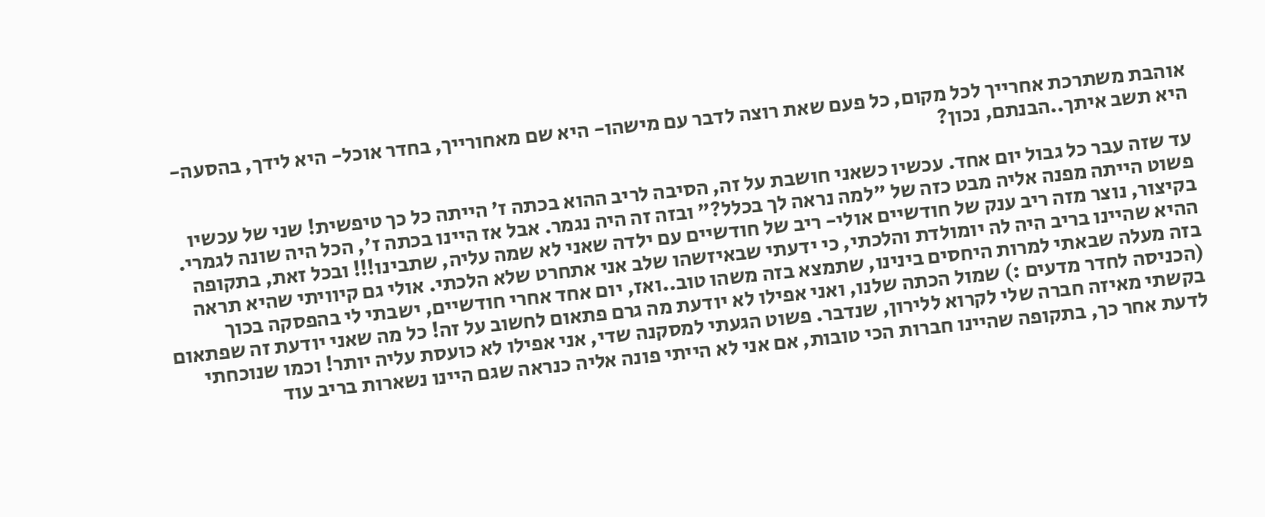אוהבת משתרכת אחרייך לכל מקום, כל פעם שאת רוצה לדבר עם מישהו- היא שם מאחורייך, בחדר אוכל- היא לידך, בהסעה- היא תשב איתך..הבנתם, נכון?

עד שזה עבר כל גבול יום אחד. עכשיו כשאני חושבת על זה, הסיבה לריב ההוא בכתה ז' הייתה כל כך טיפשית! שני של עכשיו פשוט הייתה מפנה אליה מבט כזה של "למה נראה לך בכלל?" ובזה זה היה נגמר. אבל אז היינו בכתה ז', הכל היה שונה לגמרי. בקיצור, נוצר מזה ריב ענק של חודשיים אולי- ריב של חודשיים עם ילדה שאני לא שמה עליה, שתבינו!!! ובכל זאת, בתקופה ההיא שהיינו בריב היה לה יומולדת והלכתי, כי ידעתי שבאיזשהו שלב אני אתחרט שלא הלכתי. אולי גם קיוויתי שהיא תראה בזה מעלה שבאתי למרות היחסים בינינו, שתמצא בזה משהו טוב..ואז, יום אחד אחרי חודשיים, ישבתי לי בהפסקה בכוך (הכניסה לחדר מדעים :) שמול הכתה שלנו, ואני אפילו לא יודעת מה גרם פתאום לחשוב על זה! כל מה שאני יודעת זה שפתאום בקשתי מאיזה חברה שלי לקרוא ללירון, שנדבר. פשוט הגעתי למסקנה שדי, אני אפילו לא כועסת עליה יותר! וכמו שנוכחתי לדעת אחר כך, בתקופה שהיינו חברות הכי טובות, אם אני לא הייתי פונה אליה כנראה שגם היינו נשארות בריב עוד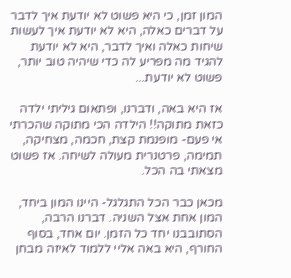המון זמן, כי היא פשוט לא יודעת איך לדבר על דברים כאלה, היא לא יודעת איך לעשות שיחות כאלה ואיך לדבר, היא לא יודעת להגיד מה מפריע לה כדי שיהיה טוב יותר, פשוט לא יודעת...

אז היא באה, ודברנו, ופתאום גיליתי ילדה כזאת מתוקה!! הילדה הכי מתוקה שהכרתי אי פעם- מופנמת קצת, חכמה, מצחיקה, תמימה, פרטנרית מעולה לשיחה. אז פשוט מצאתי בה הכל.

מכאן כבר הכל התגלגל- היינו המון ביחד, המון אחת אצל השניה. דברנו הרבה, הסתובבנו יחד כל הזמן. יום אחד, בסוף החורף, היא באה אליי ללמוד לאיזה מבחן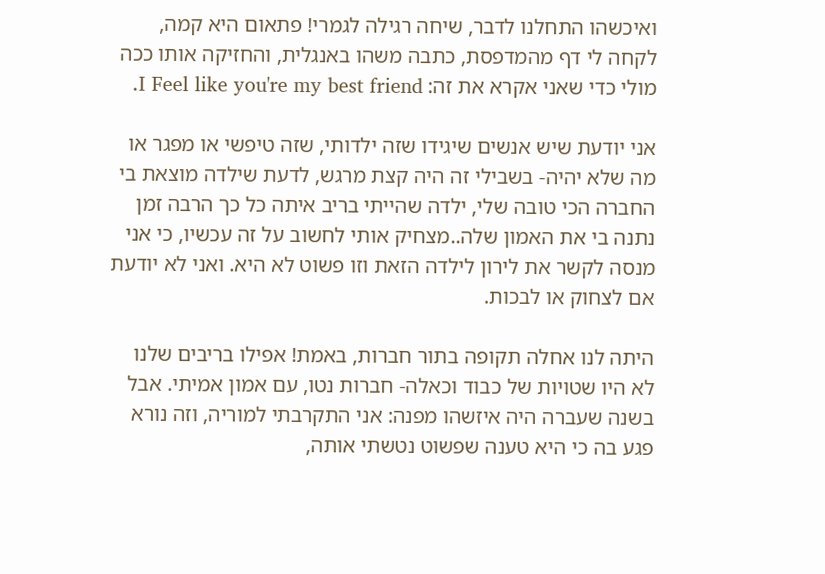ואיכשהו התחלנו לדבר, שיחה רגילה לגמרי! פתאום היא קמה, לקחה לי דף מהמדפסת, כתבה משהו באנגלית, והחזיקה אותו ככה מולי כדי שאני אקרא את זה: I Feel like you're my best friend.

אני יודעת שיש אנשים שיגידו שזה ילדותי, שזה טיפשי או מפגר או מה שלא יהיה- בשבילי זה היה קצת מרגש, לדעת שילדה מוצאת בי החברה הכי טובה שלי, ילדה שהייתי בריב איתה כל כך הרבה זמן נתנה בי את האמון שלה..מצחיק אותי לחשוב על זה עכשיו, כי אני מנסה לקשר את לירון לילדה הזאת וזו פשוט לא היא. ואני לא יודעת אם לצחוק או לבכות.

היתה לנו אחלה תקופה בתור חברות, באמת! אפילו בריבים שלנו לא היו שטויות של כבוד וכאלה- חברות נטו, עם אמון אמיתי. אבל בשנה שעברה היה איזשהו מפנה: אני התקרבתי למוריה, וזה נורא פגע בה כי היא טענה שפשוט נטשתי אותה,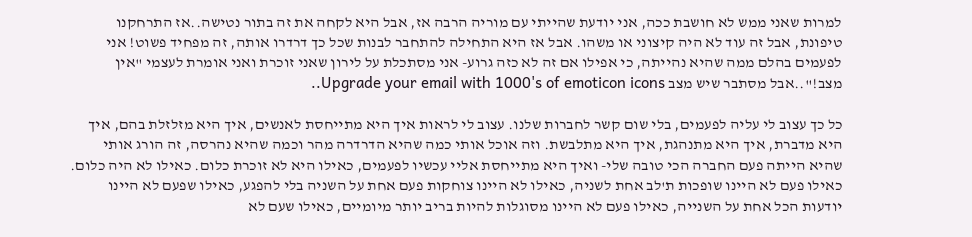למרות שאני ממש לא חושבת ככה, אני יודעת שהייתי עם מוריה הרבה אז, אבל היא לקחה את זה בתור נטישה..אז התרחקנו טיפונת, אבל זה עוד לא היה קיצוני או משהו. אבל אז היא התחילה להתחבר לבנות שכל כך דרדרו אותה, זה מפחיד פשוט! אני לפעמים בהלם ממה שהיא נהייתה, כי אפילו אם זה לא כזה גרוע- אני מסתכלת על לירון שאני זוכרת ואני אומרת לעצמי "אין מצב!"..אבל מסתבר שיש מצב Upgrade your email with 1000's of emoticon icons..

כל כך עצוב לי עליה לפעמים, בלי שום קשר לחברות שלנו. עצוב לי לראות איך היא מתייחסת לאנשים, איך היא מזלזלת בהם, איך היא מדברת, איך היא מתנהגת, איך היא מתלבשת. וזה אוכל אותי כמה שהיא הדרדרה מהר וכמה שהיא נהרסה, זה הורג אותי שהיא הייתה פעם החברה הכי טובה שלי- ואיך היא מתייחסת אליי עכשיו לפעמים, כאילו היא לא זוכרת כלום. כאילו לא היה כלום. כאילו פעם לא היינו שופכות ת'לב אחת לשניה, כאילו לא היינו צוחקות פעם אחת על השניה בלי להפגע, כאילו שפעם לא היינו יודעות הכל אחת על השנייה, כאילו פעם לא היינו מסוגלות להיות בריב יותר מיומיים, כאילו שעם לא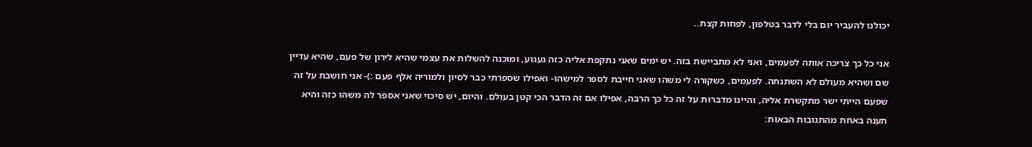יכולנו להעביר יום בלי לדבר בטלפון, לפחות קצת..

אני כל כך צריכה אותה לפעמים, ואני לא מתביישת בזה. יש ימים שאני נתקפת אליה כזה געגוע, ומוכנה להשלות את עצמי שהיא לירון של פעם, שהיא עדיין שם ושהיא מעולם לא השתנתה. לפעמים, כשקורה לי משהו שאני חייבת לספר למישהו- ואפילו שספרתי כבר לסיון ולמוריה אלף פעם :)- אני חושבת על זה שפעם הייתי ישר מתקשרת אליה, והיינו מדברות על זה כל כך הרבה, אפילו אם זה הדבר הכי קטן בעולם. והיום, יש סיכוי שאני אספר לה משהו כזה והיא תענה באחת מהתגובות הבאות: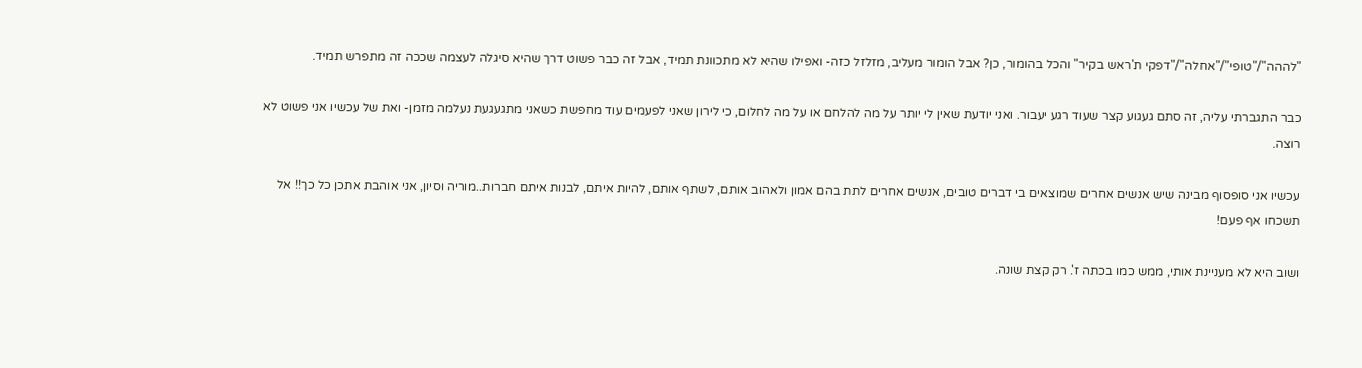"לההה"/"טופי"/"אחלה"/"דפקי ת'ראש בקיר" והכל בהומור, כן? אבל הומור מעליב, מזלזל כזה- ואפילו שהיא לא מתכוונת תמיד, אבל זה כבר פשוט דרך שהיא סיגלה לעצמה שככה זה מתפרש תמיד.

כבר התגברתי עליה, זה סתם געגוע קצר שעוד רגע יעבור. ואני יודעת שאין לי יותר על מה להלחם או על מה לחלום, כי לירון שאני לפעמים עוד מחפשת כשאני מתגעגעת נעלמה מזמן- ואת של עכשיו אני פשוט לא רוצה.

עכשיו אני סופסוף מבינה שיש אנשים אחרים שמוצאים בי דברים טובים, אנשים אחרים לתת בהם אמון ולאהוב אותם, לשתף אותם, להיות איתם, לבנות איתם חברות..מוריה וסיון, אני אוהבת אתכן כל כך!! אל תשכחו אף פעם!

ושוב היא לא מעניינת אותי, ממש כמו בכתה ז'. רק קצת שונה.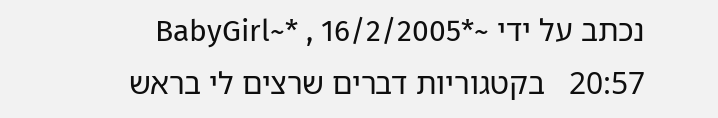נכתב על ידי ~*BabyGirl~* , 16/2/2005 20:57   בקטגוריות דברים שרצים לי בראש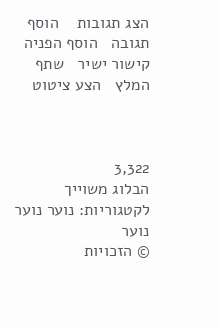הצג תגובות    הוסף תגובה   הוסף הפניה   קישור ישיר   שתף   המלץ   הצע ציטוט



3,322
הבלוג משוייך לקטגוריות: נוער נוער נוער
© הזכויות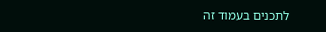לתכנים בעמוד זה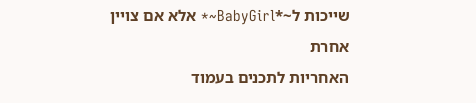שייכות ל~*BabyGirl~* אלא אם צויין אחרת
האחריות לתכנים בעמוד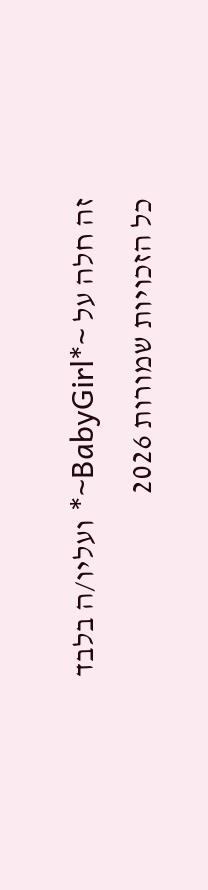זה חלה על ~*BabyGirl~* ועליו/ה בלבד
כל הזכויות שמורות 2026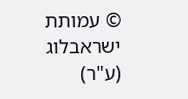© עמותת ישראבלוג (ע"ר)